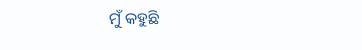ମୁଁ କହୁଛି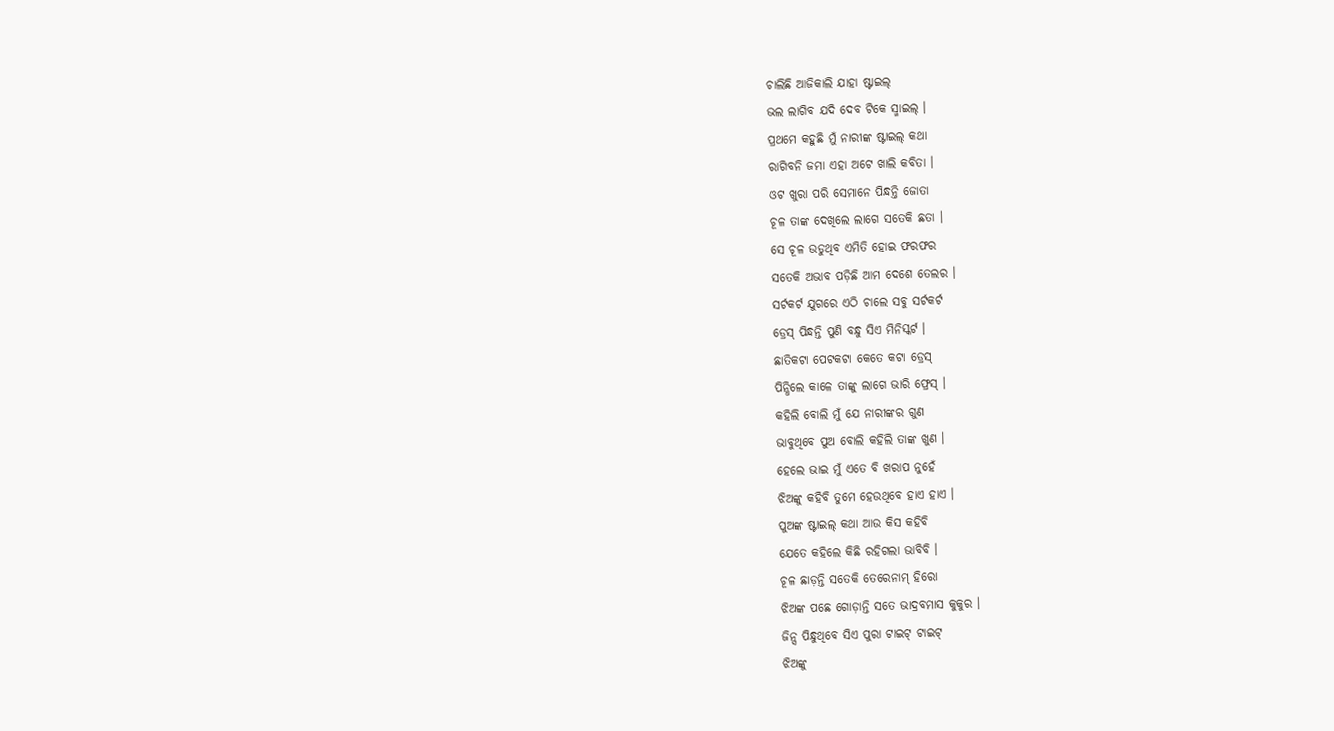ଚାଲିଛି ଆଜିକାଲି ଯାହା ଷ୍ଟାଇଲ୍
ଭଲ ଲାଗିବ ଯଦି ଦେବ ଟିକେ ସ୍ମାଇଲ୍ ।
ପ୍ରଥମେ କହୁଛି ମୁଁ ନାରୀଙ୍କ ଷ୍ଟାଇଲ୍ କଥା
ରାଗିବନି ଜମା ଏହା ଅଟେ ଖାଲି କବିତା ।
ଓଟ ଖୁରା ପରି ସେମାନେ ପିନ୍ଧନ୍ତି ଜୋତା
ଚୂଳ ତାଙ୍କ ଦେଖିଲେ ଲାଗେ ସତେକି ଛତା ।
ସେ ଚୂଳ ଉଡୁଥିବ ଏମିତି ହୋଇ ଫରଫର
ସତେକି ଅଭାବ ପଡ଼ିଛି ଆମ ଦେଶେ ତେଲର ।
ସର୍ଟକର୍ଟ ଯୁଗରେ ଏଠି ଚାଲେ ସବୁ ସର୍ଟକର୍ଟ
ଡ୍ରେସ୍ ପିନ୍ଧନ୍ତି ପୁଣି ବନ୍ଧୁ ସିଏ ମିନିସ୍କର୍ଟ ।
ଛାତିକଟା ପେଟକଟା କେତେ କଟା ଡ୍ରେସ୍
ପିନ୍ଧିଲେ କାଳେ ତାଙ୍କୁ ଲାଗେ ଭାରି ଫ୍ରେସ୍ ।
କହିଲି ବୋଲି ମୁଁ ଯେ ନାରୀଙ୍କର ଗୁଣ
ଭାବୁଥିବେ ପୁଅ ବୋଲି କହିଲି ତାଙ୍କ ଖୁଣ ।
ହେଲେ ଭାଇ ମୁଁ ଏତେ ବି ଖରାପ ନୁହେଁ
ଝିଅଙ୍କୁ କହିବି ତୁମେ ହେଉଥିବେ ହାଏ ହାଏ ।
ପୁଅଙ୍କ ଷ୍ଟାଇଲ୍ କଥା ଆଉ କିସ କହିବି
ଯେତେ କହିଲେ କିଛି ରହିଗଲା ଭାବିବି ।
ଚୂଳ ଛାଡ଼ନ୍ତି ସତେକି ତେରେନାମ୍ ହିରୋ
ଝିଅଙ୍କ ପଛେ ଗୋଡ଼ାନ୍ତି ସତେ ଭାଦ୍ରବମାସ କୁକୁର ।
ଜିନ୍ସ ପିନ୍ଧୁଥିବେ ସିଏ ପୁରା ଟାଇଟ୍ ଟାଇଟ୍
ଝିଅଙ୍କୁ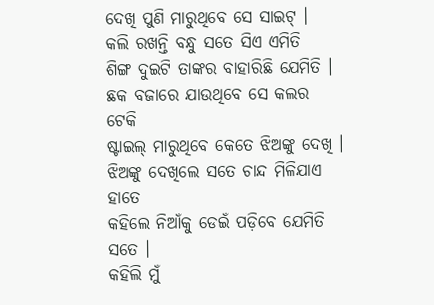ଦେଖି ପୁଣି ମାରୁଥିବେ ସେ ସାଇଟ୍ ।
କଲି ରଖନ୍ତି ବନ୍ଧୁ ସତେ ସିଏ ଏମିତି
ଶିଙ୍ଗ ଦୁଇଟି ତାଙ୍କର ବାହାରିଛି ଯେମିତି ।
ଛକ ବଜାରେ ଯାଉଥିବେ ସେ କଲର ଟେକି
ଷ୍ଟାଇଲ୍ ମାରୁଥିବେ କେତେ ଝିଅଙ୍କୁ ଦେଖି ।
ଝିଅଙ୍କୁ ଦେଖିଲେ ସତେ ଚାନ୍ଦ ମିଳିଯାଏ ହାତେ
କହିଲେ ନିଆଁକୁ ଡେଇଁ ପଡ଼ିବେ ଯେମିତି ସତେ ।
କହିଲି ମୁଁ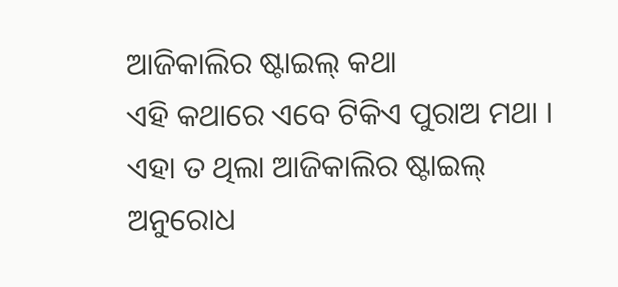ଆଜିକାଲିର ଷ୍ଟାଇଲ୍ କଥା
ଏହି କଥାରେ ଏବେ ଟିକିଏ ପୁରାଅ ମଥା ।
ଏହା ତ ଥିଲା ଆଜିକାଲିର ଷ୍ଟାଇଲ୍
ଅନୁରୋଧ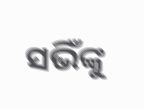ସଭିଁଙ୍କୁ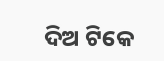ଦିଅ ଟିକେ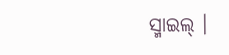ସ୍ମାଇଲ୍ ।